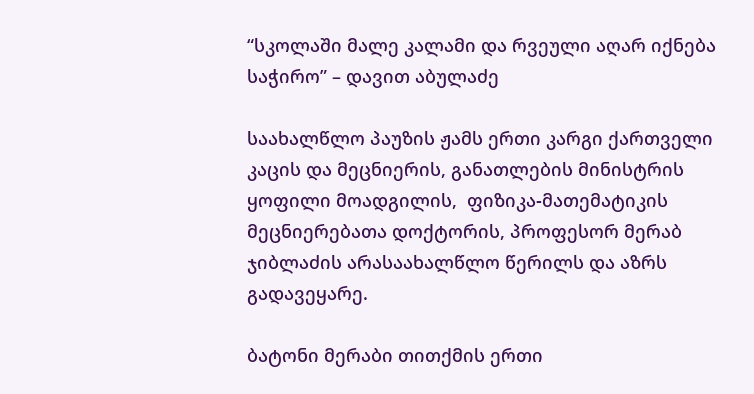“სკოლაში მალე კალამი და რვეული აღარ იქნება საჭირო” – დავით აბულაძე

საახალწლო პაუზის ჟამს ერთი კარგი ქართველი კაცის და მეცნიერის, განათლების მინისტრის ყოფილი მოადგილის,  ფიზიკა-მათემატიკის მეცნიერებათა დოქტორის, პროფესორ მერაბ ჯიბლაძის არასაახალწლო წერილს და აზრს გადავეყარე.

ბატონი მერაბი თითქმის ერთი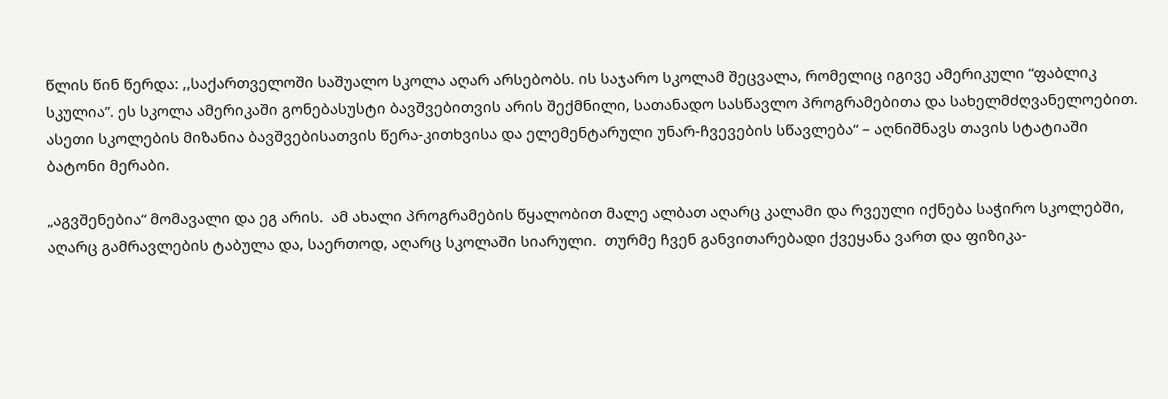წლის წინ წერდა: ,,საქართველოში საშუალო სკოლა აღარ არსებობს. ის საჯარო სკოლამ შეცვალა, რომელიც იგივე ამერიკული “ფაბლიკ სკულია”. ეს სკოლა ამერიკაში გონებასუსტი ბავშვებითვის არის შექმნილი, სათანადო სასწავლო პროგრამებითა და სახელმძღვანელოებით. ასეთი სკოლების მიზანია ბავშვებისათვის წერა-კითხვისა და ელემენტარული უნარ-ჩვევების სწავლება“ – აღნიშნავს თავის სტატიაში ბატონი მერაბი.

„აგვშენებია“ მომავალი და ეგ არის.  ამ ახალი პროგრამების წყალობით მალე ალბათ აღარც კალამი და რვეული იქნება საჭირო სკოლებში, აღარც გამრავლების ტაბულა და, საერთოდ, აღარც სკოლაში სიარული.  თურმე ჩვენ განვითარებადი ქვეყანა ვართ და ფიზიკა-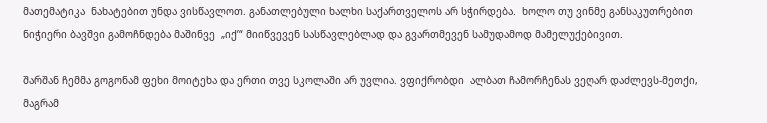მათემატიკა  ნახატებით უნდა ვისწავლოთ. განათლებული ხალხი საქართველოს არ სჭირდება.  ხოლო თუ ვინმე განსაკუთრებით ნიჭიერი ბავშვი გამოჩნდება მაშინვე  „იქ’“ მიიწვევენ სასწავლებლად და გვართმევენ სამუდამოდ მამელუქებივით.

შარშან ჩემმა გოგონამ ფეხი მოიტეხა და ერთი თვე სკოლაში არ უვლია. ვფიქრობდი  ალბათ ჩამორჩენას ვეღარ დაძლევს-მეთქი, მაგრამ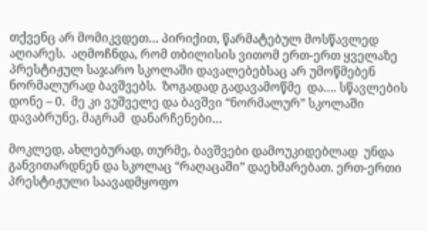თქვენც არ მომიკვდეთ… პირიქით, წარმატებულ მოსწავლედ აღიარეს.  აღმოჩნდა, რომ თბილისის ვითომ ერთ-ერთ ყველაზე პრესტიჟულ საჯარო სკოლაში დავალებებსაც არ უმოწმებენ ნორმალურად ბავშვებს.  ზოგადად გადავამოწმე  და…. სწავლების დონე – 0.  მე კი ვუშველე და ბავშვი “ნორმალურ” სკოლაში დავაბრუნე, მაგრამ  დანარჩენები…

მოკლედ, ახლებურად, თურმე, ბავშვები დამოუკიდებლად  უნდა განვითარდნენ და სკოლაც “რაღაცაში” დაეხმარებათ. ერთ-ერთი პრესტიჟული საავადმყოფო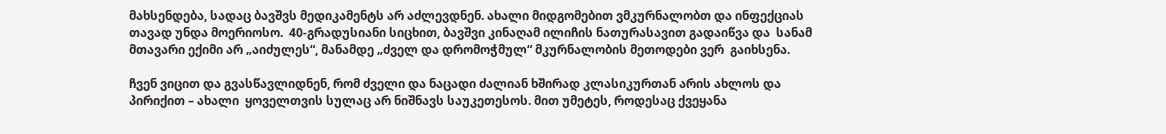მახსენდება, სადაც ბავშვს მედიკამენტს არ აძლევდნენ. ახალი მიდგომებით ვმკურნალობთ და ინფექციას თავად უნდა მოერიოსო.  40-გრადუსიანი სიცხით, ბავშვი კინაღამ ილიჩის ნათურასავით გადაიწვა და  სანამ მთავარი ექიმი არ „აიძულეს“, მანამდე „ძველ და დრომოჭმულ“ მკურნალობის მეთოდები ვერ  გაიხსენა.

ჩვენ ვიცით და გვასწავლიდნენ, რომ ძველი და ნაცადი ძალიან ხშირად კლასიკურთან არის ახლოს და პირიქით – ახალი  ყოველთვის სულაც არ ნიშნავს საუკეთესოს. მით უმეტეს, როდესაც ქვეყანა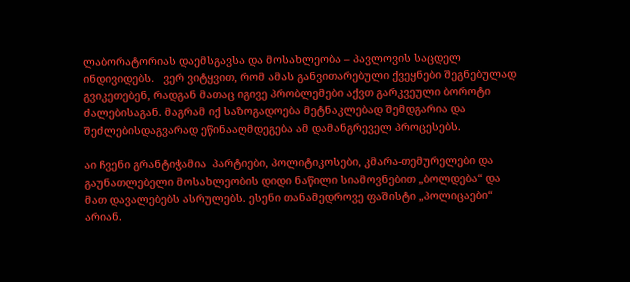ლაბორატორიას დაემსგავსა და მოსახლეობა – პავლოვის საცდელ  ინდივიდებს.   ვერ ვიტყვით, რომ ამას განვითარებული ქვეყნები შეგნებულად გვიკეთებენ, რადგან მათაც იგივე პრობლემები აქვთ გარკვეული ბოროტი ძალებისაგან. მაგრამ იქ საზოგადოება მეტნაკლებად შემდგარია და შეძლებისდაგვარად ეწინააღმდეგება ამ დამანგრეველ პროცესებს.

აი ჩვენი გრანტიჭამია  პარტიები, პოლიტიკოსები, კმარა-თემურელები და გაუნათლებელი მოსახლეობის დიდი ნაწილი სიამოვნებით „ბოლდება“ და  მათ დავალებებს ასრულებს. ესენი თანამედროვე ფაშისტი „პოლიცაები“  არიან.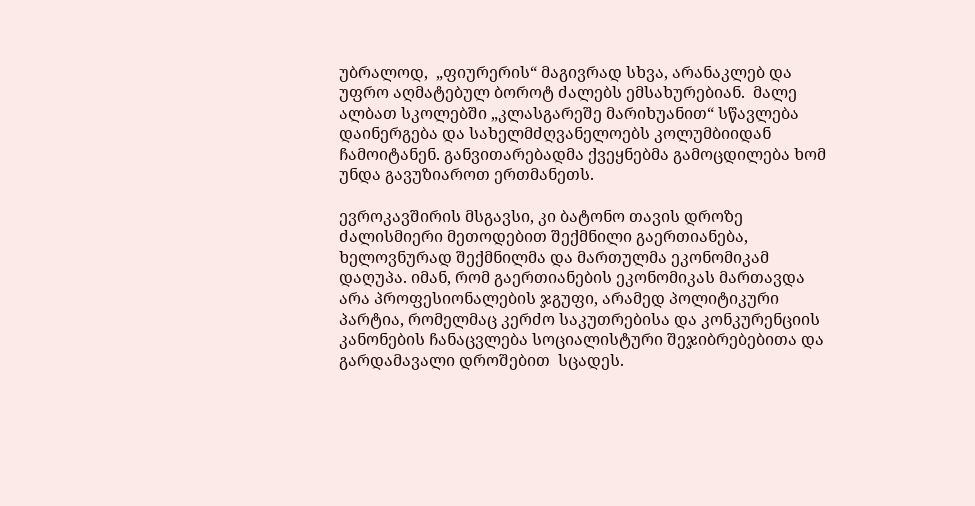უბრალოდ,  „ფიურერის“ მაგივრად სხვა, არანაკლებ და უფრო აღმატებულ ბოროტ ძალებს ემსახურებიან.  მალე ალბათ სკოლებში „კლასგარეშე მარიხუანით“ სწავლება დაინერგება და სახელმძღვანელოებს კოლუმბიიდან ჩამოიტანენ. განვითარებადმა ქვეყნებმა გამოცდილება ხომ უნდა გავუზიაროთ ერთმანეთს.

ევროკავშირის მსგავსი, კი ბატონო თავის დროზე ძალისმიერი მეთოდებით შექმნილი გაერთიანება,  ხელოვნურად შექმნილმა და მართულმა ეკონომიკამ  დაღუპა. იმან, რომ გაერთიანების ეკონომიკას მართავდა არა პროფესიონალების ჯგუფი, არამედ პოლიტიკური პარტია, რომელმაც კერძო საკუთრებისა და კონკურენციის კანონების ჩანაცვლება სოციალისტური შეჯიბრებებითა და გარდამავალი დროშებით  სცადეს.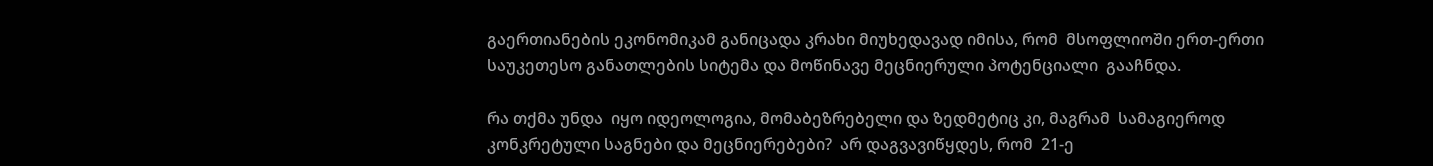გაერთიანების ეკონომიკამ განიცადა კრახი მიუხედავად იმისა, რომ  მსოფლიოში ერთ-ერთი საუკეთესო განათლების სიტემა და მოწინავე მეცნიერული პოტენციალი  გააჩნდა.

რა თქმა უნდა  იყო იდეოლოგია, მომაბეზრებელი და ზედმეტიც კი, მაგრამ  სამაგიეროდ კონკრეტული საგნები და მეცნიერებები?  არ დაგვავიწყდეს, რომ  21-ე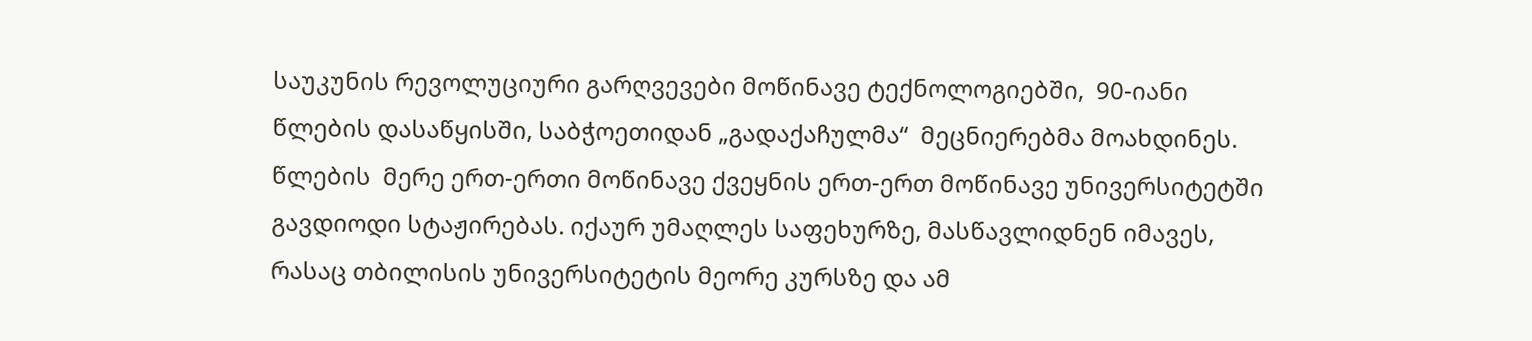საუკუნის რევოლუციური გარღვევები მოწინავე ტექნოლოგიებში,  90-იანი  წლების დასაწყისში, საბჭოეთიდან „გადაქაჩულმა“  მეცნიერებმა მოახდინეს.  წლების  მერე ერთ-ერთი მოწინავე ქვეყნის ერთ-ერთ მოწინავე უნივერსიტეტში გავდიოდი სტაჟირებას. იქაურ უმაღლეს საფეხურზე, მასწავლიდნენ იმავეს, რასაც თბილისის უნივერსიტეტის მეორე კურსზე და ამ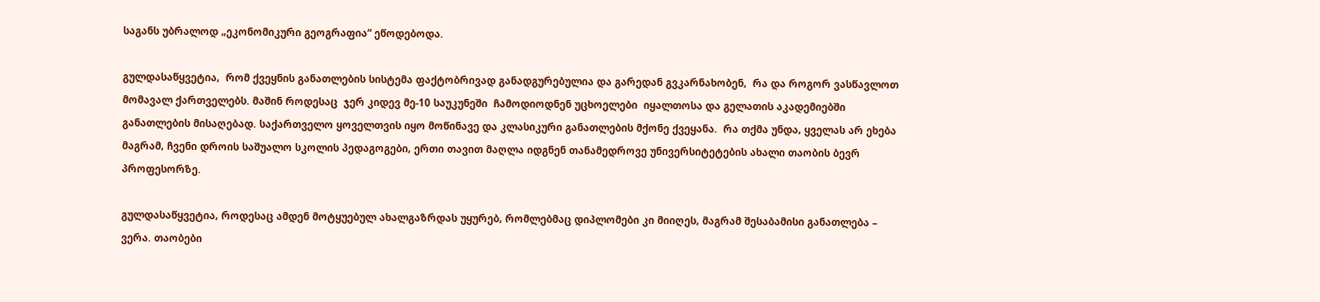საგანს უბრალოდ „ეკონომიკური გეოგრაფია“ ეწოდებოდა.

გულდასაწყვეტია,  რომ ქვეყნის განათლების სისტემა ფაქტობრივად განადგურებულია და გარედან გვკარნახობენ,  რა და როგორ ვასწავლოთ მომავალ ქართველებს. მაშინ როდესაც  ჯერ კიდევ მე-10 საუკუნეში  ჩამოდიოდნენ უცხოელები  იყალთოსა და გელათის აკადემიებში  განათლების მისაღებად. საქართველო ყოველთვის იყო მოწინავე და კლასიკური განათლების მქონე ქვეყანა.  რა თქმა უნდა, ყველას არ ეხება მაგრამ, ჩვენი დროის საშუალო სკოლის პედაგოგები, ერთი თავით მაღლა იდგნენ თანამედროვე უნივერსიტეტების ახალი თაობის ბევრ პროფესორზე.

გულდასაწყვეტია, როდესაც ამდენ მოტყუებულ ახალგაზრდას უყურებ, რომლებმაც დიპლომები კი მიიღეს, მაგრამ შესაბამისი განათლება – ვერა. თაობები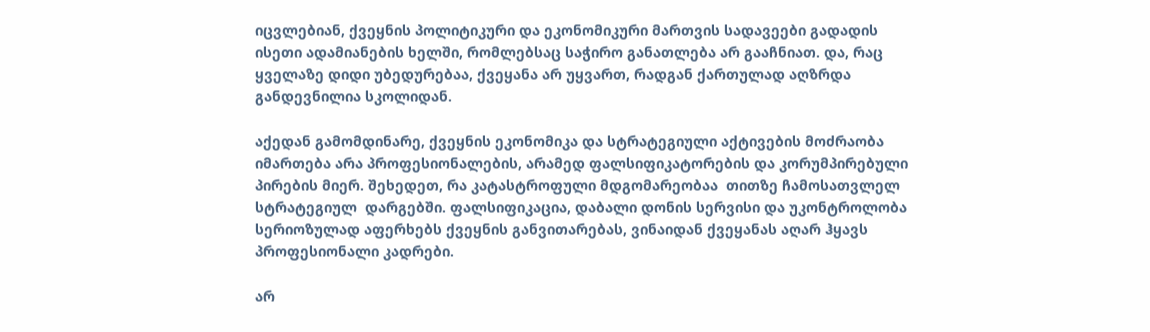იცვლებიან, ქვეყნის პოლიტიკური და ეკონომიკური მართვის სადავეები გადადის ისეთი ადამიანების ხელში, რომლებსაც საჭირო განათლება არ გააჩნიათ. და, რაც ყველაზე დიდი უბედურებაა, ქვეყანა არ უყვართ, რადგან ქართულად აღზრდა განდევნილია სკოლიდან.

აქედან გამომდინარე, ქვეყნის ეკონომიკა და სტრატეგიული აქტივების მოძრაობა იმართება არა პროფესიონალების, არამედ ფალსიფიკატორების და კორუმპირებული პირების მიერ. შეხედეთ, რა კატასტროფული მდგომარეობაა  თითზე ჩამოსათვლელ სტრატეგიულ  დარგებში. ფალსიფიკაცია, დაბალი დონის სერვისი და უკონტროლობა სერიოზულად აფერხებს ქვეყნის განვითარებას, ვინაიდან ქვეყანას აღარ ჰყავს პროფესიონალი კადრები.

არ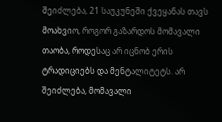შეიძლება, 21 საუკუნეში ქვეყანას თავს მოახვიო, როგორ გაზარდოს მომავალი თაობა, როდესაც არ იცნობ ერის ტრადიციებს და მენტალიტეტს. არ შეიძლება, მომავალი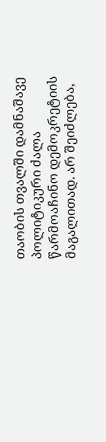თაობის თვალში დამნაშავე პოლიტიკური ძალა წარმოაჩინო დემოკრეტიის მაგალითად. არ შეიძლება,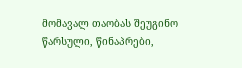მომავალ თაობას შეუგინო წარსული, წინაპრები,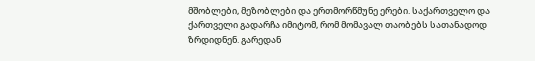მშობლები, მეზობლები და ერთმორწმუნე ერები. საქართველო და ქართველი გადარჩა იმიტომ, რომ მომავალ თაობებს სათანადოდ ზრდიდნენ. გარედან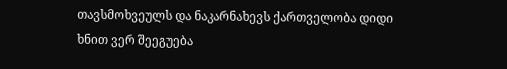თავსმოხვეულს და ნაკარნახევს ქართველობა დიდი ხნით ვერ შეეგუება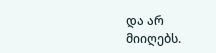და არ მიიღებს.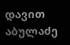დავით აბულაძე